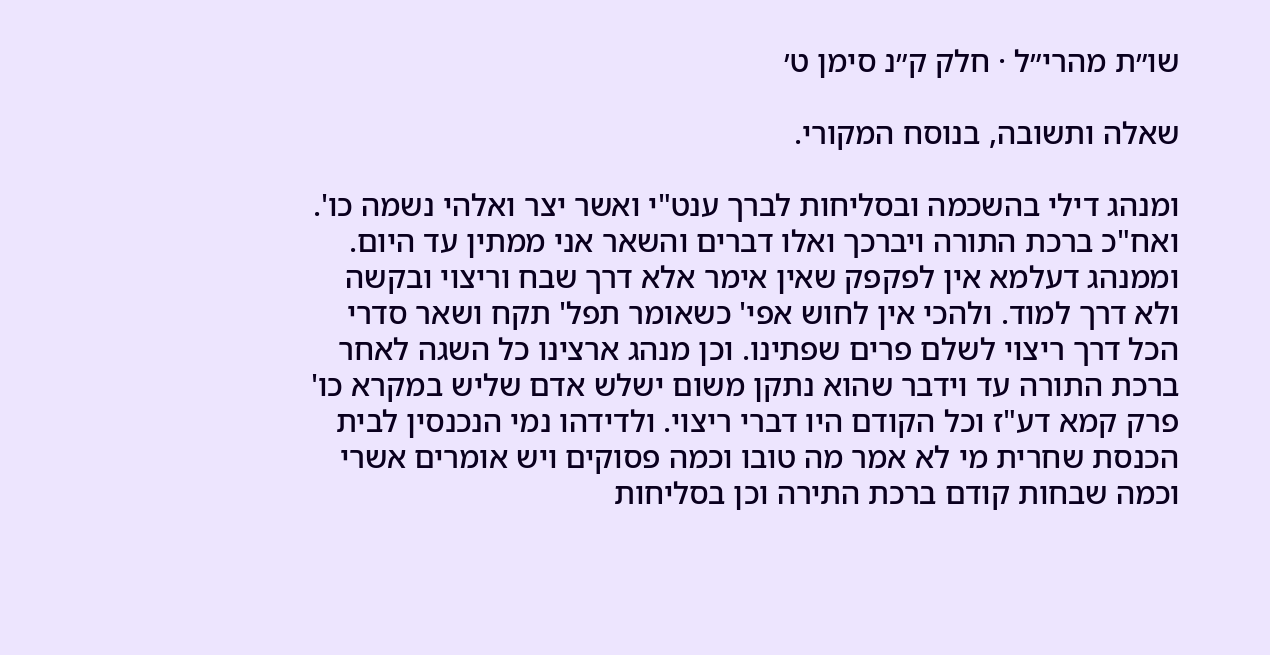שו״ת מהרי״ל · חלק ק״נ סימן ט׳

שאלה ותשובה, בנוסח המקורי.

ומנהג דילי בהשכמה ובסליחות לברך ענט"י ואשר יצר ואלהי נשמה כו'. ואח"כ ברכת התורה ויברכך ואלו דברים והשאר אני ממתין עד היום. וממנהג דעלמא אין לפקפק שאין אימר אלא דרך שבח וריצוי ובקשה ולא דרך למוד. ולהכי אין לחוש אפי' כשאומר תפל' תקח ושאר סדרי הכל דרך ריצוי לשלם פרים שפתינו. וכן מנהג ארצינו כל השגה לאחר ברכת התורה עד וידבר שהוא נתקן משום ישלש אדם שליש במקרא כו' פרק קמא דע"ז וכל הקודם היו דברי ריצוי. ולדידהו נמי הנכנסין לבית הכנסת שחרית מי לא אמר מה טובו וכמה פסוקים ויש אומרים אשרי וכמה שבחות קודם ברכת התירה וכן בסליחות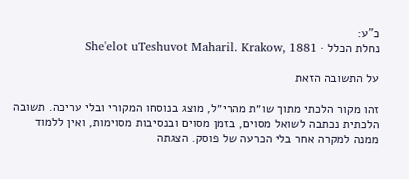כ"ע:
נחלת הכלל · She'elot uTeshuvot Maharil. Krakow, 1881

על התשובה הזאת

זהו מקור הלכתי מתוך שו״ת מהרי״ל, מוצג בנוסחו המקורי ובלי עריכה. תשובה הלכתית נכתבה לשואל מסוים, בזמן מסוים ובנסיבות מסוימות, ואין ללמוד ממנה למקרה אחר בלי הכרעה של פוסק. הצגתה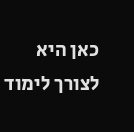כאן היא לצורך לימוד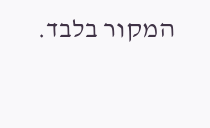המקור בלבד.